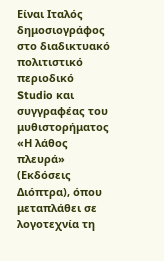Είναι Ιταλός δημοσιογράφος στο διαδικτυακό πολιτιστικό περιοδικό Studio και συγγραφέας του μυθιστορήματος «Η λάθος πλευρά» (Εκδόσεις Διόπτρα), όπου μεταπλάθει σε λογοτεχνία τη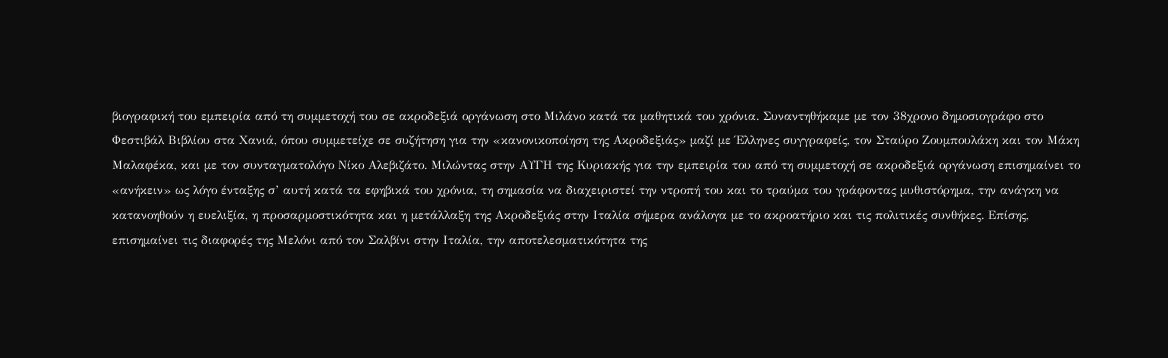βιογραφική του εμπειρία από τη συμμετοχή του σε ακροδεξιά οργάνωση στο Μιλάνο κατά τα μαθητικά του χρόνια. Συναντηθήκαμε με τον 38χρονο δημοσιογράφο στο Φεστιβάλ Βιβλίου στα Χανιά, όπου συμμετείχε σε συζήτηση για την «κανονικοποίηση της Ακροδεξιάς» μαζί με Έλληνες συγγραφείς, τον Σταύρο Ζουμπουλάκη και τον Μάκη Μαλαφέκα, και με τον συνταγματολόγο Νίκο Αλεβιζάτο. Μιλώντας στην ΑΥΓΗ της Κυριακής για την εμπειρία του από τη συμμετοχή σε ακροδεξιά οργάνωση επισημαίνει το «ανήκειν» ως λόγο ένταξης σ’ αυτή κατά τα εφηβικά του χρόνια, τη σημασία να διαχειριστεί την ντροπή του και το τραύμα του γράφοντας μυθιστόρημα, την ανάγκη να κατανοηθούν η ευελιξία, η προσαρμοστικότητα και η μετάλλαξη της Ακροδεξιάς στην Ιταλία σήμερα ανάλογα με το ακροατήριο και τις πολιτικές συνθήκες. Επίσης, επισημαίνει τις διαφορές της Μελόνι από τον Σαλβίνι στην Ιταλία, την αποτελεσματικότητα της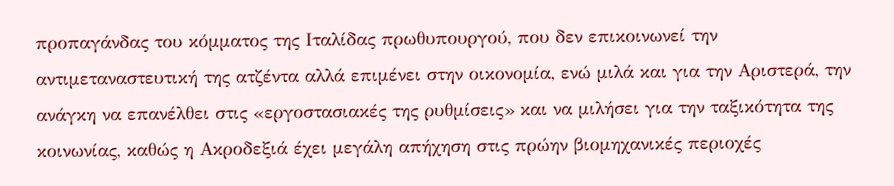προπαγάνδας του κόμματος της Ιταλίδας πρωθυπουργού, που δεν επικοινωνεί την αντιμεταναστευτική της ατζέντα αλλά επιμένει στην οικονομία, ενώ μιλά και για την Αριστερά, την ανάγκη να επανέλθει στις «εργοστασιακές της ρυθμίσεις» και να μιλήσει για την ταξικότητα της κοινωνίας, καθώς η Ακροδεξιά έχει μεγάλη απήχηση στις πρώην βιομηχανικές περιοχές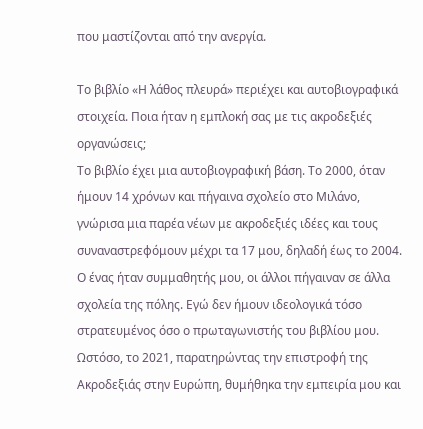που μαστίζονται από την ανεργία.

Το βιβλίο «Η λάθος πλευρά» περιέχει και αυτοβιογραφικά στοιχεία. Ποια ήταν η εμπλοκή σας με τις ακροδεξιές οργανώσεις;
Το βιβλίο έχει μια αυτοβιογραφική βάση. Το 2000, όταν ήμουν 14 χρόνων και πήγαινα σχολείο στο Μιλάνο, γνώρισα μια παρέα νέων με ακροδεξιές ιδέες και τους συναναστρεφόμουν μέχρι τα 17 μου, δηλαδή έως το 2004. Ο ένας ήταν συμμαθητής μου, οι άλλοι πήγαιναν σε άλλα σχολεία της πόλης. Εγώ δεν ήμουν ιδεολογικά τόσο στρατευμένος όσο ο πρωταγωνιστής του βιβλίου μου. Ωστόσο, το 2021, παρατηρώντας την επιστροφή της Ακροδεξιάς στην Ευρώπη, θυμήθηκα την εμπειρία μου και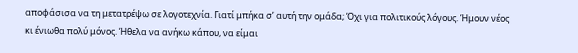αποφάσισα να τη μετατρέψω σε λογοτεχνία. Γιατί μπήκα σ’ αυτή την ομάδα; Όχι για πολιτικούς λόγους. Ήμουν νέος κι ένιωθα πολύ μόνος. Ήθελα να ανήκω κάπου, να είμαι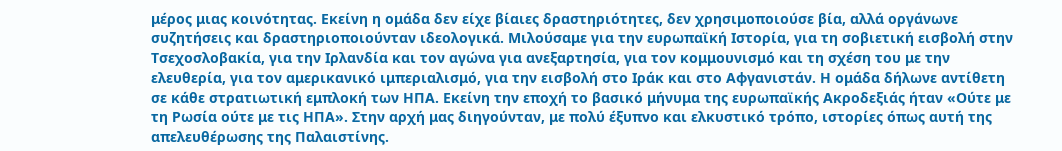μέρος μιας κοινότητας. Εκείνη η ομάδα δεν είχε βίαιες δραστηριότητες, δεν χρησιμοποιούσε βία, αλλά οργάνωνε συζητήσεις και δραστηριοποιούνταν ιδεολογικά. Μιλούσαμε για την ευρωπαϊκή Ιστορία, για τη σοβιετική εισβολή στην Τσεχοσλοβακία, για την Ιρλανδία και τον αγώνα για ανεξαρτησία, για τον κομμουνισμό και τη σχέση του με την ελευθερία, για τον αμερικανικό ιμπεριαλισμό, για την εισβολή στο Ιράκ και στο Αφγανιστάν. Η ομάδα δήλωνε αντίθετη σε κάθε στρατιωτική εμπλοκή των ΗΠΑ. Εκείνη την εποχή το βασικό μήνυμα της ευρωπαϊκής Ακροδεξιάς ήταν «Ούτε με τη Ρωσία ούτε με τις ΗΠΑ». Στην αρχή μας διηγούνταν, με πολύ έξυπνο και ελκυστικό τρόπο, ιστορίες όπως αυτή της απελευθέρωσης της Παλαιστίνης.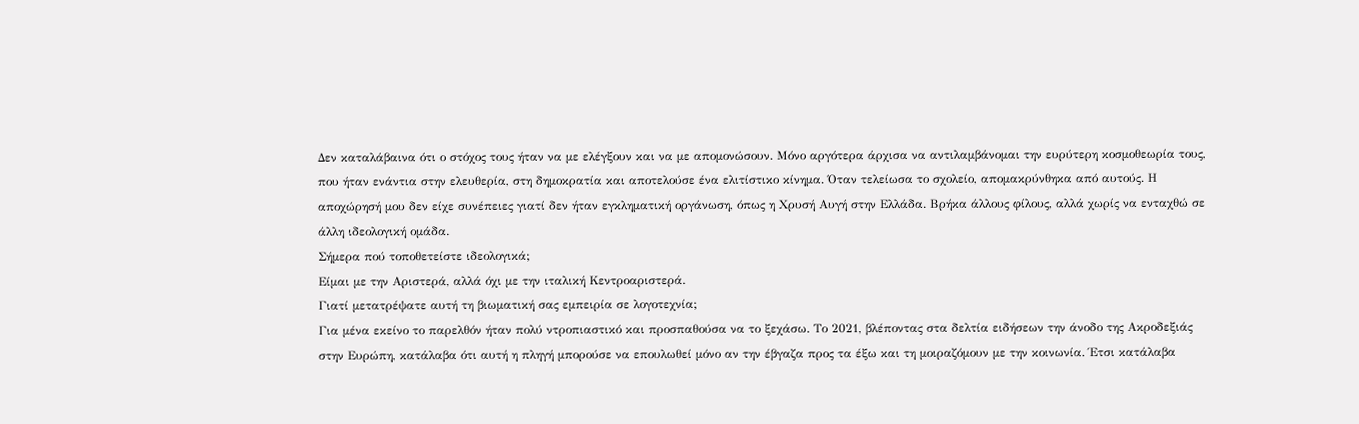Δεν καταλάβαινα ότι ο στόχος τους ήταν να με ελέγξουν και να με απομονώσουν. Μόνο αργότερα άρχισα να αντιλαμβάνομαι την ευρύτερη κοσμοθεωρία τους, που ήταν ενάντια στην ελευθερία, στη δημοκρατία και αποτελούσε ένα ελιτίστικο κίνημα. Όταν τελείωσα το σχολείο, απομακρύνθηκα από αυτούς. Η αποχώρησή μου δεν είχε συνέπειες γιατί δεν ήταν εγκληματική οργάνωση, όπως η Χρυσή Αυγή στην Ελλάδα. Βρήκα άλλους φίλους, αλλά χωρίς να ενταχθώ σε άλλη ιδεολογική ομάδα.
Σήμερα πού τοποθετείστε ιδεολογικά;
Είμαι με την Αριστερά, αλλά όχι με την ιταλική Κεντροαριστερά.
Γιατί μετατρέψατε αυτή τη βιωματική σας εμπειρία σε λογοτεχνία;
Για μένα εκείνο το παρελθόν ήταν πολύ ντροπιαστικό και προσπαθούσα να το ξεχάσω. Το 2021, βλέποντας στα δελτία ειδήσεων την άνοδο της Ακροδεξιάς στην Ευρώπη, κατάλαβα ότι αυτή η πληγή μπορούσε να επουλωθεί μόνο αν την έβγαζα προς τα έξω και τη μοιραζόμουν με την κοινωνία. Έτσι κατάλαβα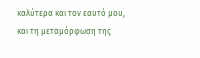καλύτερα και τον εαυτό μου, και τη μεταμόρφωση της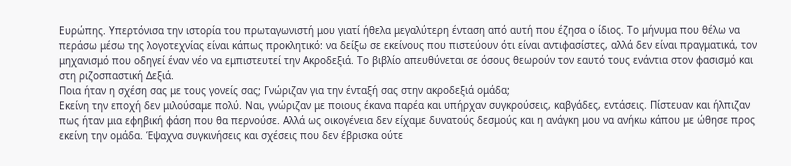Ευρώπης. Υπερτόνισα την ιστορία του πρωταγωνιστή μου γιατί ήθελα μεγαλύτερη ένταση από αυτή που έζησα ο ίδιος. Το μήνυμα που θέλω να περάσω μέσω της λογοτεχνίας είναι κάπως προκλητικό: να δείξω σε εκείνους που πιστεύουν ότι είναι αντιφασίστες, αλλά δεν είναι πραγματικά, τον μηχανισμό που οδηγεί έναν νέο να εμπιστευτεί την Ακροδεξιά. Το βιβλίο απευθύνεται σε όσους θεωρούν τον εαυτό τους ενάντια στον φασισμό και στη ριζοσπαστική Δεξιά.
Ποια ήταν η σχέση σας με τους γονείς σας; Γνώριζαν για την ένταξή σας στην ακροδεξιά ομάδα;
Εκείνη την εποχή δεν μιλούσαμε πολύ. Ναι, γνώριζαν με ποιους έκανα παρέα και υπήρχαν συγκρούσεις, καβγάδες, εντάσεις. Πίστευαν και ήλπιζαν πως ήταν μια εφηβική φάση που θα περνούσε. Αλλά ως οικογένεια δεν είχαμε δυνατούς δεσμούς και η ανάγκη μου να ανήκω κάπου με ώθησε προς εκείνη την ομάδα. Έψαχνα συγκινήσεις και σχέσεις που δεν έβρισκα ούτε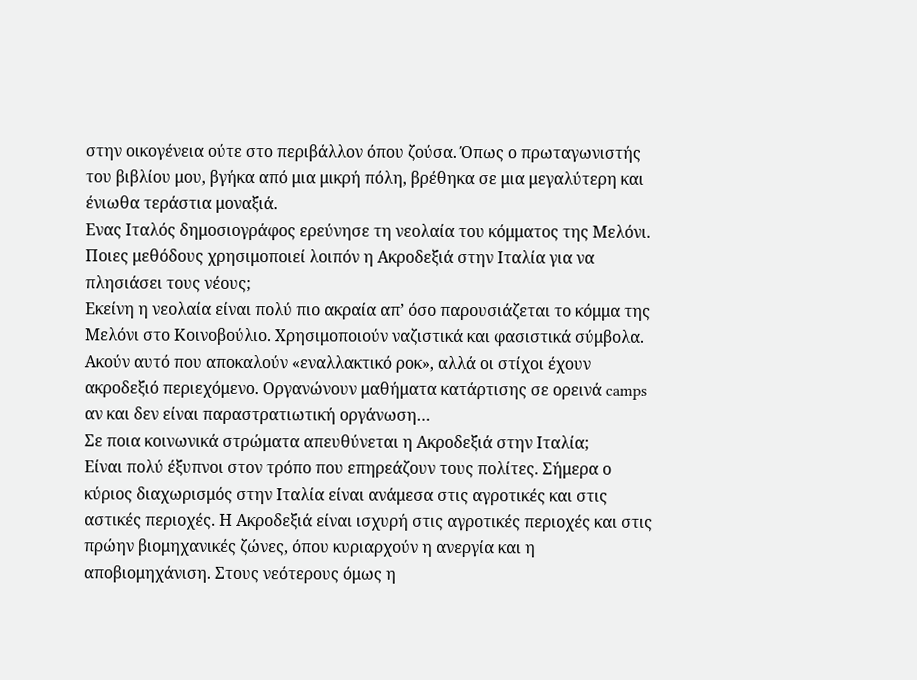στην οικογένεια ούτε στο περιβάλλον όπου ζούσα. Όπως ο πρωταγωνιστής του βιβλίου μου, βγήκα από μια μικρή πόλη, βρέθηκα σε μια μεγαλύτερη και ένιωθα τεράστια μοναξιά.
Ενας Ιταλός δημοσιογράφος ερεύνησε τη νεολαία του κόμματος της Μελόνι. Ποιες μεθόδους χρησιμοποιεί λοιπόν η Ακροδεξιά στην Ιταλία για να πλησιάσει τους νέους;
Εκείνη η νεολαία είναι πολύ πιο ακραία απ’ όσο παρουσιάζεται το κόμμα της Μελόνι στο Κοινοβούλιο. Χρησιμοποιούν ναζιστικά και φασιστικά σύμβολα. Ακούν αυτό που αποκαλούν «εναλλακτικό ροκ», αλλά οι στίχοι έχουν ακροδεξιό περιεχόμενο. Οργανώνουν μαθήματα κατάρτισης σε ορεινά camps αν και δεν είναι παραστρατιωτική οργάνωση…
Σε ποια κοινωνικά στρώματα απευθύνεται η Ακροδεξιά στην Ιταλία;
Είναι πολύ έξυπνοι στον τρόπο που επηρεάζουν τους πολίτες. Σήμερα ο κύριος διαχωρισμός στην Ιταλία είναι ανάμεσα στις αγροτικές και στις αστικές περιοχές. Η Ακροδεξιά είναι ισχυρή στις αγροτικές περιοχές και στις πρώην βιομηχανικές ζώνες, όπου κυριαρχούν η ανεργία και η αποβιομηχάνιση. Στους νεότερους όμως η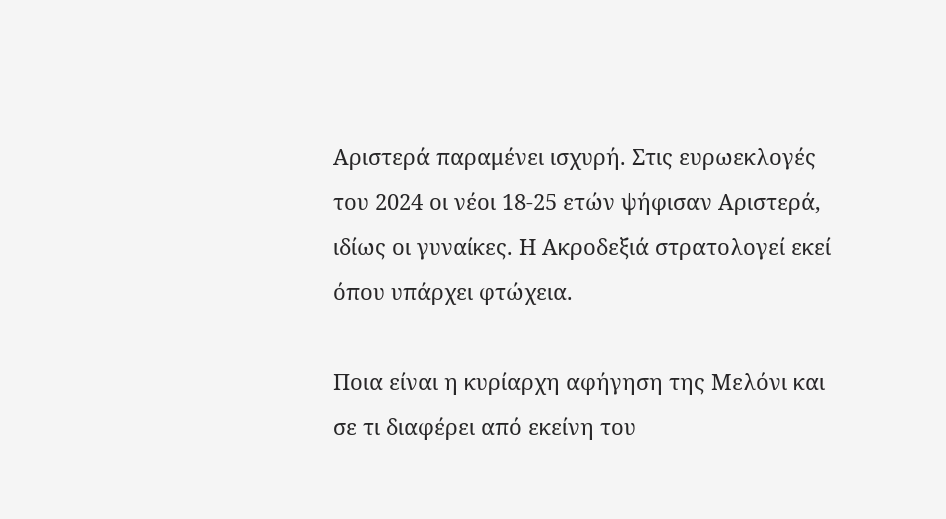Αριστερά παραμένει ισχυρή. Στις ευρωεκλογές του 2024 οι νέοι 18-25 ετών ψήφισαν Αριστερά, ιδίως οι γυναίκες. Η Ακροδεξιά στρατολογεί εκεί όπου υπάρχει φτώχεια.

Ποια είναι η κυρίαρχη αφήγηση της Μελόνι και σε τι διαφέρει από εκείνη του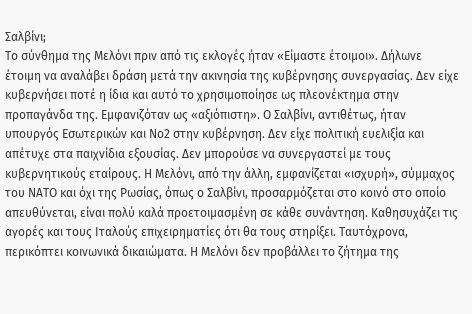Σαλβίνι;
Το σύνθημα της Μελόνι πριν από τις εκλογές ήταν «Είμαστε έτοιμοι». Δήλωνε έτοιμη να αναλάβει δράση μετά την ακινησία της κυβέρνησης συνεργασίας. Δεν είχε κυβερνήσει ποτέ η ίδια και αυτό το χρησιμοποίησε ως πλεονέκτημα στην προπαγάνδα της. Εμφανιζόταν ως «αξιόπιστη». Ο Σαλβίνι, αντιθέτως, ήταν υπουργός Εσωτερικών και Νο2 στην κυβέρνηση. Δεν είχε πολιτική ευελιξία και απέτυχε στα παιχνίδια εξουσίας. Δεν μπορούσε να συνεργαστεί με τους κυβερνητικούς εταίρους. Η Μελόνι, από την άλλη, εμφανίζεται «ισχυρή», σύμμαχος του ΝΑΤΟ και όχι της Ρωσίας, όπως ο Σαλβίνι, προσαρμόζεται στο κοινό στο οποίο απευθύνεται, είναι πολύ καλά προετοιμασμένη σε κάθε συνάντηση. Καθησυχάζει τις αγορές και τους Ιταλούς επιχειρηματίες ότι θα τους στηρίξει. Ταυτόχρονα, περικόπτει κοινωνικά δικαιώματα. Η Μελόνι δεν προβάλλει το ζήτημα της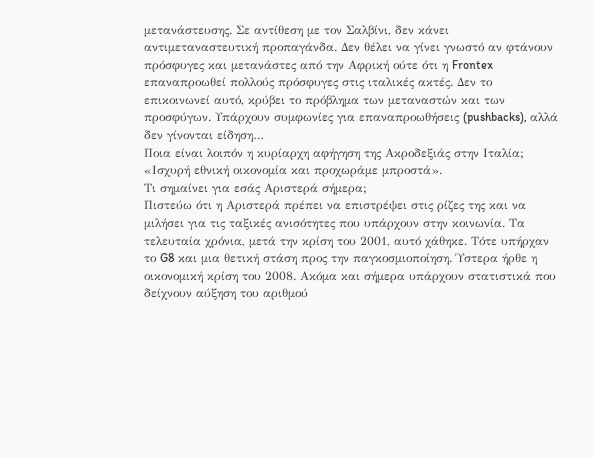μετανάστευσης. Σε αντίθεση με τον Σαλβίνι, δεν κάνει αντιμεταναστευτική προπαγάνδα. Δεν θέλει να γίνει γνωστό αν φτάνουν πρόσφυγες και μετανάστες από την Αφρική ούτε ότι η Frontex επαναπροωθεί πολλούς πρόσφυγες στις ιταλικές ακτές. Δεν το επικοινωνεί αυτό, κρύβει το πρόβλημα των μεταναστών και των προσφύγων. Υπάρχουν συμφωνίες για επαναπροωθήσεις (pushbacks), αλλά δεν γίνονται είδηση…
Ποια είναι λοιπόν η κυρίαρχη αφήγηση της Ακροδεξιάς στην Ιταλία;
«Ισχυρή εθνική οικονομία και προχωράμε μπροστά».
Τι σημαίνει για εσάς Αριστερά σήμερα;
Πιστεύω ότι η Αριστερά πρέπει να επιστρέψει στις ρίζες της και να μιλήσει για τις ταξικές ανισότητες που υπάρχουν στην κοινωνία. Τα τελευταία χρόνια, μετά την κρίση του 2001, αυτό χάθηκε. Τότε υπήρχαν το G8 και μια θετική στάση προς την παγκοσμιοποίηση. Ύστερα ήρθε η οικονομική κρίση του 2008. Ακόμα και σήμερα υπάρχουν στατιστικά που δείχνουν αύξηση του αριθμού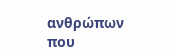ανθρώπων που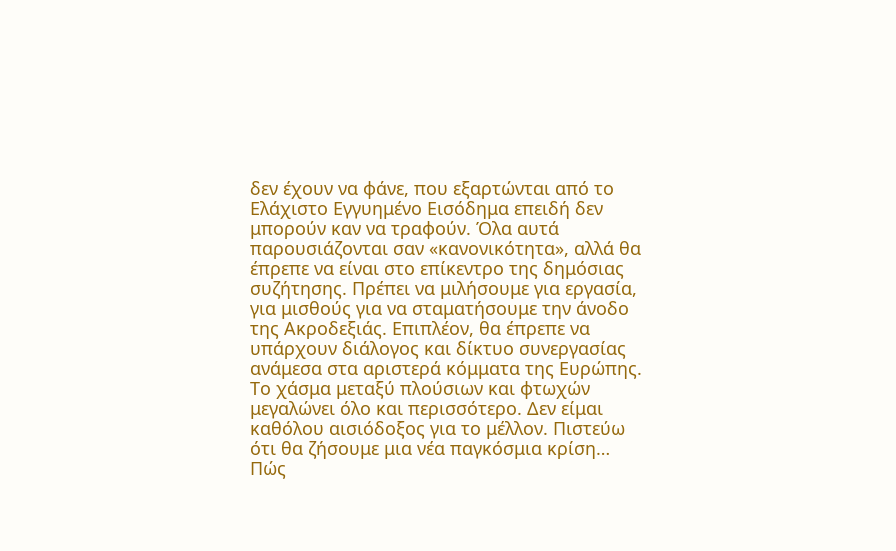δεν έχουν να φάνε, που εξαρτώνται από το Ελάχιστο Εγγυημένο Εισόδημα επειδή δεν μπορούν καν να τραφούν. Όλα αυτά παρουσιάζονται σαν «κανονικότητα», αλλά θα έπρεπε να είναι στο επίκεντρο της δημόσιας συζήτησης. Πρέπει να μιλήσουμε για εργασία, για μισθούς για να σταματήσουμε την άνοδο της Ακροδεξιάς. Επιπλέον, θα έπρεπε να υπάρχουν διάλογος και δίκτυο συνεργασίας ανάμεσα στα αριστερά κόμματα της Ευρώπης. Το χάσμα μεταξύ πλούσιων και φτωχών μεγαλώνει όλο και περισσότερο. Δεν είμαι καθόλου αισιόδοξος για το μέλλον. Πιστεύω ότι θα ζήσουμε μια νέα παγκόσμια κρίση…
Πώς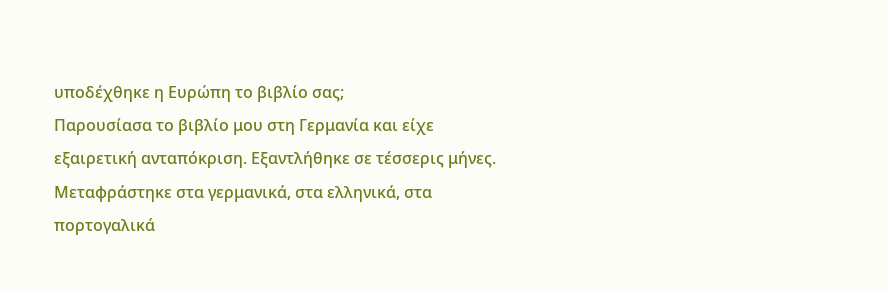υποδέχθηκε η Ευρώπη το βιβλίο σας;
Παρουσίασα το βιβλίο μου στη Γερμανία και είχε εξαιρετική ανταπόκριση. Εξαντλήθηκε σε τέσσερις μήνες. Μεταφράστηκε στα γερμανικά, στα ελληνικά, στα πορτογαλικά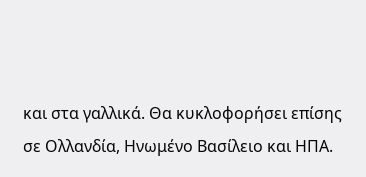και στα γαλλικά. Θα κυκλοφορήσει επίσης σε Ολλανδία, Ηνωμένο Βασίλειο και ΗΠΑ.